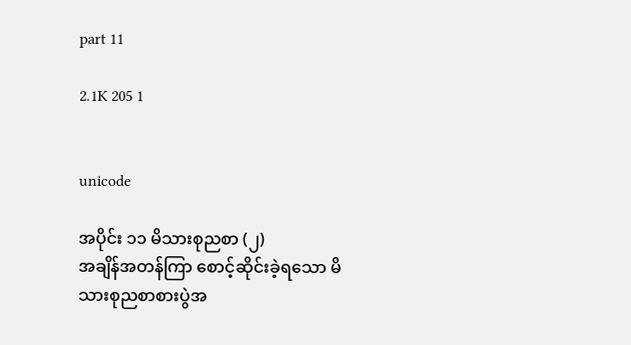part 11

2.1K 205 1


unicode

အပိုင်း ၁၁ မိသားစုညစာ (၂)
အချိန်အတန်ကြာ စောင့်ဆိုင်းခဲ့ရသော မိသားစုညစာစားပွဲအ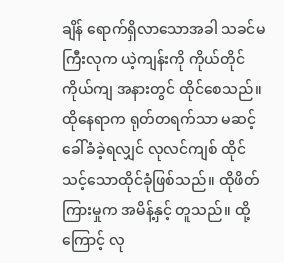ချိန် ရောက်ရှိလာသောအခါ သခင်မကြီးလုက ယဲ့ကျန်းကို ကိုယ်တိုင်ကိုယ်ကျ အနားတွင် ထိုင်စေသည်။ ထိုနေရာက ရုတ်တရက်သာ မဆင့်ခေါ်ခံခဲ့ရလျှင် လုလင်ကျစ် ထိုင်သင့်သောထိုင်ခုံဖြစ်သည်။ ထိုဖိတ်ကြားမှုက အမိန့်နှင့် တူသည်။ ထို့ကြောင့် လု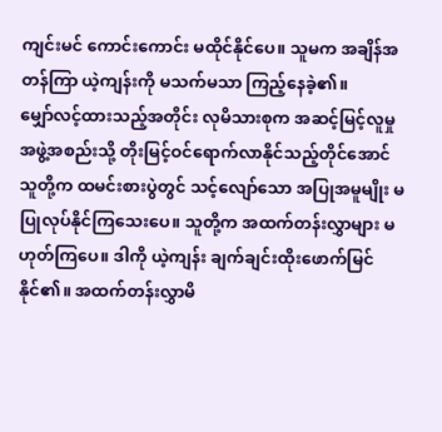ကျင်းမင် ကောင်းကောင်း မထိုင်နိုင်ပေ။ သူမက အချိန်အတန်ကြာ ယဲ့ကျန်းကို မသက်မသာ ကြည့်နေခဲ့၏။
မျှော်လင့်ထားသည့်အတိုင်း လုမိသားစုက အဆင့်မြင့်လူမှုအဖွဲ့အစည်းသို့ တိုးမြင့်ဝင်ရောက်လာနိုင်သည့်တိုင်အောင် သူတို့က ထမင်းစားပွဲတွင် သင့်လျော်သော အပြုအမူမျိုး မပြုလုပ်နိုင်ကြသေးပေ။ သူတို့က အထက်တန်းလွှာများ မဟုတ်ကြပေ။ ဒါကို ယဲ့ကျန်း ချက်ချင်းထိုးဖောက်မြင်နိုင်၏။ အထက်တန်းလွှာမိ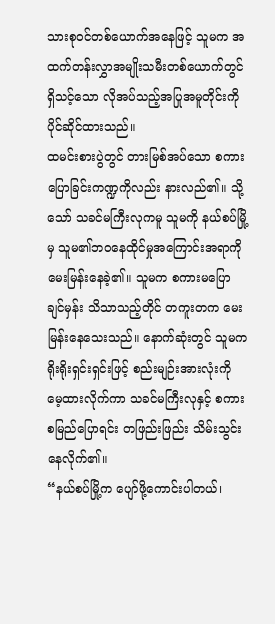သားစုဝင်တစ်ယောက်အနေဖြင့် သူမက အထက်တန်းလွှာအမျိုးသမီးတစ်ယောက်တွင် ရှိသင့်သော လိုအပ်သည့်အပြုအမူတိုင်းကို ပိုင်ဆိုင်ထားသည်။
ထမင်းစားပွဲတွင် တားမြစ်အပ်သော စကားပြောခြင်းကဏ္ဍကိုလည်း နားလည်၏။ သို့သော် သခင်မကြီးလုကမူ သူမကို နယ်စပ်မြို့မှ သူမ၏ဘဝနေထိုင်မှုအကြောင်းအရာကို မေးမြန်းနေခဲ့၏။ သူမက စကားမပြောချင်မှန်း သိသာသည့်တိုင် တကူးတက မေးမြန်းနေသေးသည်။ နောက်ဆုံးတွင် သူမက ရိုးရိုးရှင်းရှင်းဖြင့် စည်းမျဉ်းအားလုံးကို မေ့ထားလိုက်ကာ သခင်မကြီးလုနှင့် စကားစမြည်ပြောရင်း တဖြည်းဖြည်း သိမ်းသွင်းနေလိုက်၏။
“နယ်စပ်မြို့က ပျော်ဖို့ကောင်းပါတယ်၊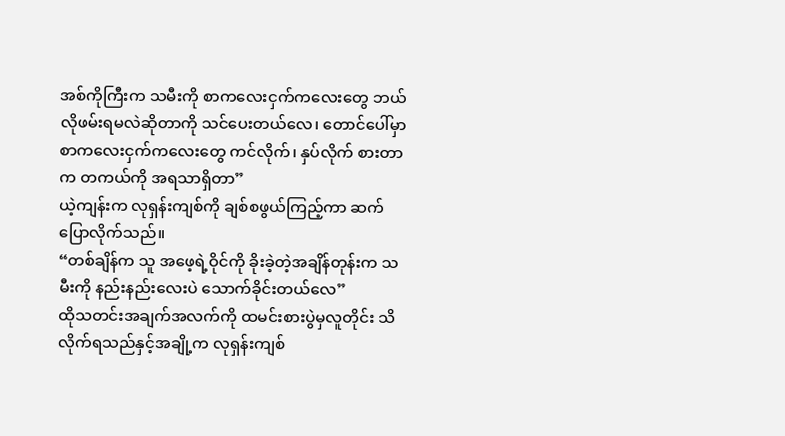အစ်ကိုကြီးက သမီးကို စာကလေးငှက်ကလေးတွေ ဘယ်လိုဖမ်းရမလဲဆိုတာကို သင်ပေးတယ်လေ၊ တောင်ပေါ်မှာ စာကလေးငှက်ကလေးတွေ ကင်လိုက်၊ နှပ်လိုက် စားတာက တကယ်ကို အရသာရှိတာ”
ယဲ့ကျန်းက လုရှန်းကျစ်ကို ချစ်စဖွယ်ကြည့်ကာ ဆက်ပြောလိုက်သည်။
“တစ်ချိန်က သူ အဖေ့ရဲ့ဝိုင်ကို ခိုးခဲ့တဲ့အချိန်တုန်းက သမီးကို နည်းနည်းလေးပဲ သောက်ခိုင်းတယ်လေ”
ထိုသတင်းအချက်အလက်ကို ထမင်းစားပွဲမှလူတိုင်း သိလိုက်ရသည်နှင့်အချို့က လုရှန်းကျစ်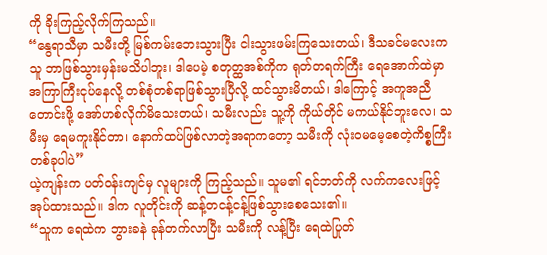ကို ခိုးကြည့်လိုက်ကြသည်။
“နွေရာသီမှာ သမီးတို့ မြစ်ကမ်းဘေးသွားပြီး ငါးသွားဖမ်းကြသေးတယ်၊ ဒီသခင်မလေးက သူ ဘာဖြစ်သွားမှန်းမသိပါဘူး၊ ဒါပေမဲ့ စတုတ္ထအစ်ကိုက ရုတ်တရက်ကြီး ရေအောက်ထဲမှာ အကြာကြီးငုပ်နေလို့ တစ်စုံတစ်ရာဖြစ်သွားပြီလို့ ထင်သွားမိတယ်၊ ဒါကြောင့် အကူအညီတောင်းဖို့ အော်ဟစ်လိုက်မိသေးတယ်၊ သမီးလည်း သူ့ကို ကိုယ်တိုင် မကယ်နိုင်ဘူးလေ၊ သမီးမှ ရေမကူးနိုင်တာ၊ နောက်ထပ်ဖြစ်လာတဲ့အရာကတော့ သမီးကို လုံးဝမမေ့စေတဲ့ကိစ္စကြီးတစ်ခုပါပဲ”
ယဲ့ကျန်းက ပတ်ဝန်းကျင်မှ လူများကို ကြည့်သည်။ သူမ၏ ရင်ဘတ်ကို လက်ကလေးဖြင့် အုပ်ထားသည်။ ဒါက လူတိုင်းကို ဆန့်တငန့်ငန့်ဖြစ်သွားစေသေး၏။
“သူက ရေထဲက ဘွားခနဲ ခုန်တက်လာပြီး သမီးကို လန့်ပြီး ရေထဲပြုတ်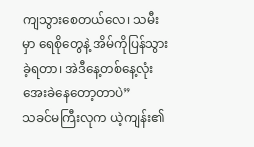ကျသွားစေတယ်လေ၊ သမီးမှာ ရေစိုတွေနဲ့ အိမ်ကိုပြန်သွားခဲ့ရတာ၊ အဲဒီနေ့တစ်နေ့လုံး အေးခဲနေတော့တာပဲ”
သခင်မကြီးလုက ယဲ့ကျန်း၏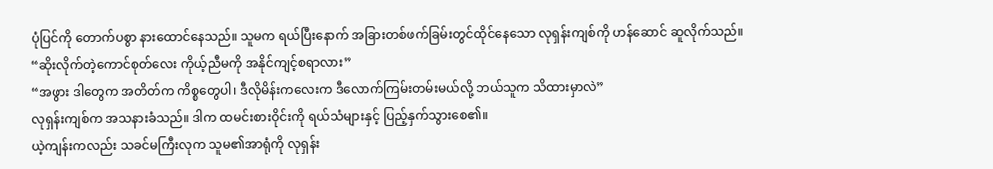ပုံပြင်ကို တောက်ပစွာ နားထောင်နေသည်။ သူမက ရယ်ပြီးနောက် အခြားတစ်ဖက်ခြမ်းတွင်ထိုင်နေသော လုရှန်းကျစ်ကို ဟန်ဆောင် ဆူလိုက်သည်။
“ဆိုးလိုက်တဲ့ကောင်စုတ်လေး ကိုယ့်ညီမကို အနိုင်ကျင့်စရာလား”
“အဖွား ဒါတွေက အတိတ်က ကိစ္စတွေပါ၊ ဒီလိုမိန်းကလေးက ဒီလောက်ကြမ်းတမ်းမယ်လို့ ဘယ်သူက သိထားမှာလဲ”
လုရှန်းကျစ်က အသနားခံသည်။ ဒါက ထမင်းစားဝိုင်းကို ရယ်သံများနှင့် ပြည့်နှက်သွားစေ၏။
ယဲ့ကျန်းကလည်း သခင်မကြီးလုက သူမ၏အာရုံကို လုရှန်း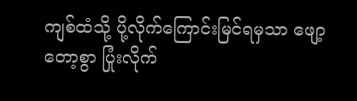ကျစ်ထံသို့ ပို့လိုက်ကြောင်းမြင်ရမှသာ ဖျော့တော့စွာ ပြုံးလိုက်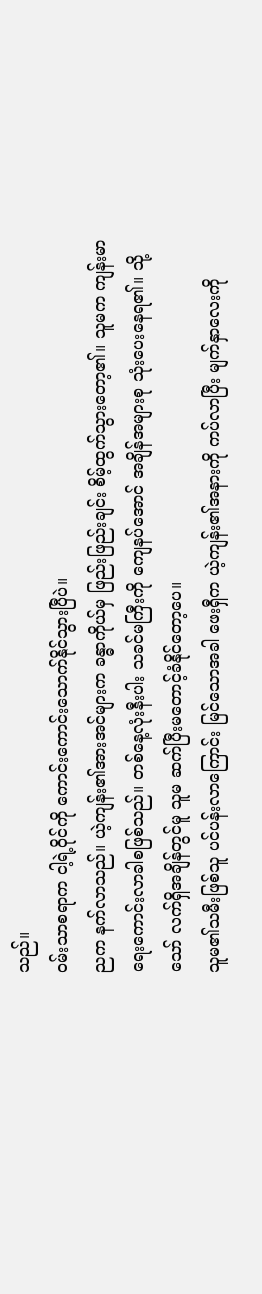သည်။
ဝမ်းသာစရာက ငါ့ရဲ့ဝိုင်ကို ကောင်းကောင်းသောက်နိုင်သွားပြီပဲ။
ညက နက်လာသည်။ ယဲ့ကျန်း၏အားအင်များက ခန္ဓာကိုယ်မှ ဖြည်းဖြည်းချင်း စိမ့်ထွက်သွားတော့၏။ သူမက ကျန်းမာရေးကောင်းလာခါစဖြစ်သည်။ တစ်နေ့လုံးနီးပါး သခင်မကြီးကို ကျေနပ်အောင် အချိန်အများစု သုံးပေးနေရ၏။ သို့သော် လက်ရှိအချိန်တွင်မူ သူမ ဆက်ပြီးမတောင့်ခံနိုင်တော့ပေ။
သူမ၏သမီးဖြစ်သူ ပင်ပန်းလာကြောင်း မြင်သောအခါ ဖေးရှီက ယဲ့ကျန်း၏အနားကို ကပ်လာပြီး မျက်နှာလေးကို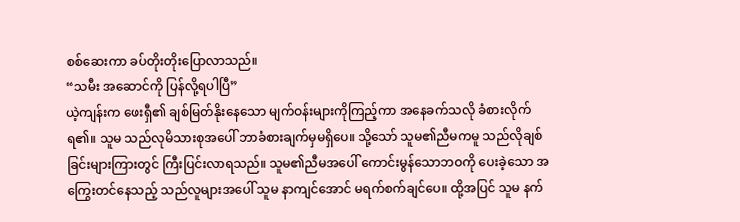စစ်ဆေးကာ ခပ်တိုးတိုးပြောလာသည်။
“သမီး အဆောင်ကို ပြန်လို့ရပါပြီ”
ယဲ့ကျန်းက ဖေးရှီ၏ ချစ်မြတ်နိုးနေသော မျက်ဝန်းများကိုကြည့်ကာ အနေခက်သလို ခံစားလိုက်ရ၏။ သူမ သည်လုမိသားစုအပေါ် ဘာခံစားချက်မှမရှိပေ။ သို့သော် သူမ၏ညီမကမူ သည်လိုချစ်ခြင်းများကြားတွင် ကြီးပြင်းလာရသည်။ သူမ၏ညီမအပေါ် ကောင်းမွန်သောဘဝကို ပေးခဲ့သော အကြွေးတင်နေသည့် သည်လူများအပေါ် သူမ နာကျင်အောင် မရက်စက်ချင်ပေ။ ထို့အပြင် သူမ နက်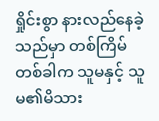ရှိုင်းစွာ နားလည်နေခဲ့သည်မှာ တစ်ကြိမ်တစ်ခါက သူမနှင့် သူမ၏မိသား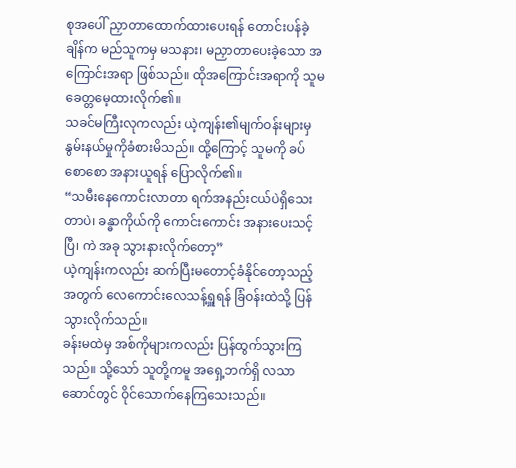စုအပေါ် ညှာတာထောက်ထားပေးရန် တောင်းပန်ခဲ့ချိန်က မည်သူကမှ မသနား၊ မညှာတာပေးခဲ့သော အကြောင်းအရာ ဖြစ်သည်။ ထိုအကြောင်းအရာကို သူမ ခေတ္တမေ့ထားလိုက်၏။
သခင်မကြီးလုကလည်း ယဲ့ကျန်း၏မျက်ဝန်းများမှ နွမ်းနယ်မှုကိုခံစားမိသည်။ ထို့ကြောင့် သူမကို ခပ်စောစော အနားယူရန် ပြောလိုက်၏။
“သမီးနေကောင်းလာတာ ရက်အနည်းငယ်ပဲရှိသေးတာပဲ၊ ခန္ဓာကိုယ်ကို ကောင်းကောင်း အနားပေးသင့်ပြီ၊ ကဲ အခု သွားနားလိုက်တော့”
ယဲ့ကျန်းကလည်း ဆက်ပြီးမတောင့်ခံနိုင်တော့သည့်အတွက် လေကောင်းလေသန့်ရှူရန် ခြံဝန်းထဲသို့ ပြန်သွားလိုက်သည်။
ခန်းမထဲမှ အစ်ကိုများကလည်း ပြန်ထွက်သွားကြသည်။ သို့သော် သူတို့ကမူ အရှေ့ဘက်ရှိ လသာဆောင်တွင် ဝိုင်သောက်နေကြသေးသည်။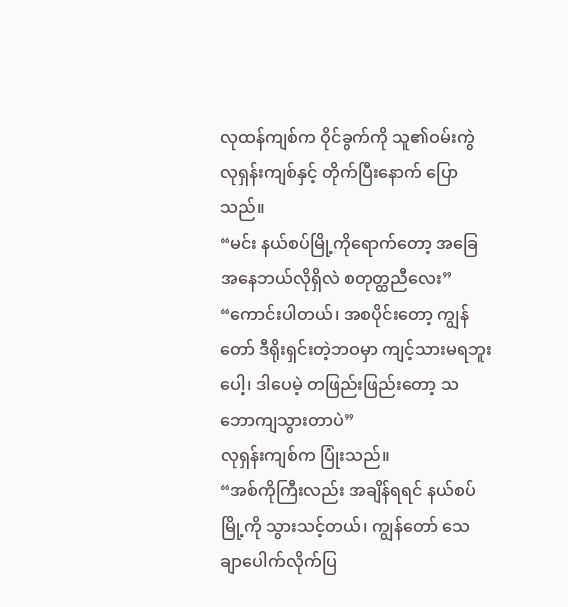လုထန်ကျစ်က ဝိုင်ခွက်ကို သူ၏ဝမ်းကွဲ လုရှန်းကျစ်နှင့် တိုက်ပြီးနောက် ပြောသည်။
“မင်း နယ်စပ်မြို့ကိုရောက်တော့ အခြေအနေဘယ်လိုရှိလဲ စတုတ္ထညီလေး”
“ကောင်းပါတယ်၊ အစပိုင်းတော့ ကျွန်တော် ဒီရိုးရှင်းတဲ့ဘဝမှာ ကျင့်သားမရဘူးပေါ့၊ ဒါပေမဲ့ တဖြည်းဖြည်းတော့ သဘောကျသွားတာပဲ”
လုရှန်းကျစ်က ပြုံးသည်။
“အစ်ကိုကြီးလည်း အချိန်ရရင် နယ်စပ်မြို့ကို သွားသင့်တယ်၊ ကျွန်တော် သေချာပေါက်လိုက်ပြ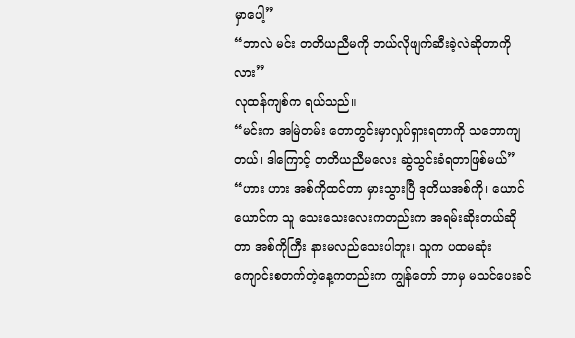မှာပေါ့”
“ဘာလဲ မင်း တတိယညီမကို ဘယ်လိုဖျက်ဆီးခဲ့လဲဆိုတာကိုလား”
လုထန်ကျစ်က ရယ်သည်။
“မင်းက အမြဲတမ်း တောတွင်းမှာလှုပ်ရှားရတာကို သဘောကျတယ်၊ ဒါကြောင့် တတိယညီမလေး ဆွဲသွင်းခံရတာဖြစ်မယ်”
“ဟား ဟား အစ်ကိုထင်တာ မှားသွားပြီ ဒုတိယအစ်ကို၊ ယောင်ယောင်က သူ သေးသေးလေးကတည်းက အရမ်းဆိုးတယ်ဆိုတာ အစ်ကိုကြီး နားမလည်သေးပါဘူး၊ သူက ပထမဆုံး ကျောင်းစတက်တဲ့နေ့ကတည်းက ကျွန်တော် ဘာမှ မသင်ပေးခင်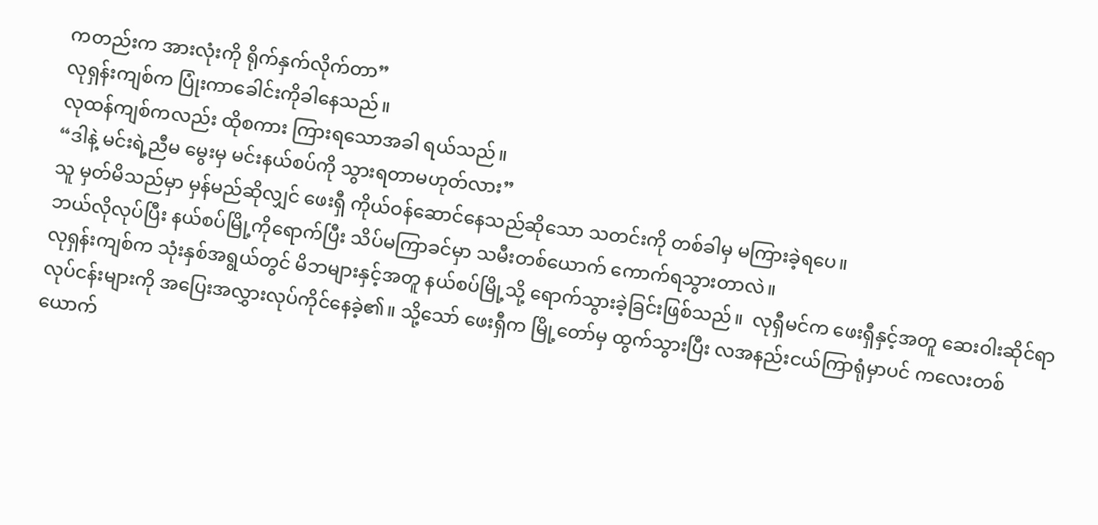ကတည်းက အားလုံးကို ရိုက်နှက်လိုက်တာ”
လုရှန်းကျစ်က ပြုံးကာခေါင်းကိုခါနေသည်။
လုထန်ကျစ်ကလည်း ထိုစကား ကြားရသောအခါ ရယ်သည်။
“ဒါနဲ့ မင်းရဲ့ညီမ မွေးမှ မင်းနယ်စပ်ကို သွားရတာမဟုတ်လား”
သူ မှတ်မိသည်မှာ မှန်မည်ဆိုလျှင် ဖေးရှီ ကိုယ်ဝန်ဆောင်နေသည်ဆိုသော သတင်းကို တစ်ခါမှ မကြားခဲ့ရပေ။
ဘယ်လိုလုပ်ပြီး နယ်စပ်မြို့ကိုရောက်ပြီး သိပ်မကြာခင်မှာ သမီးတစ်ယောက် ကောက်ရသွားတာလဲ။
လုရှန်းကျစ်က သုံးနှစ်အရွယ်တွင် မိဘများနှင့်အတူ နယ်စပ်မြို့သို့ ရောက်သွားခဲ့ခြင်းဖြစ်သည်။  လုရှီမင်က ဖေးရှီနှင့်အတူ ဆေးဝါးဆိုင်ရာလုပ်ငန်းများကို အပြေးအလွှားလုပ်ကိုင်နေခဲ့၏။ သို့သော် ဖေးရှီက မြို့တော်မှ ထွက်သွားပြီး လအနည်းငယ်ကြာရုံမှာပင် ကလေးတစ်ယောက်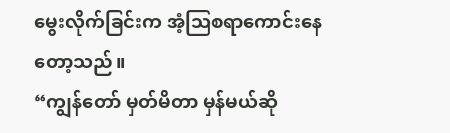မွေးလိုက်ခြင်းက အံ့ဩစရာကောင်းနေတော့သည်။
“ကျွန်တော် မှတ်မိတာ မှန်မယ်ဆို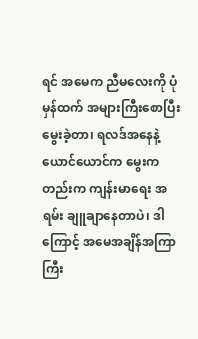ရင် အမေက ညီမလေးကို ပုံမှန်ထက် အများကြီးစောပြီးမွေးခဲ့တာ၊ ရလဒ်အနေနဲ့ယောင်ယောင်က မွေးကတည်းက ကျန်းမာရေး အရမ်း ချူချာနေတာပဲ၊ ဒါကြောင့် အမေအချိန်အကြာကြီး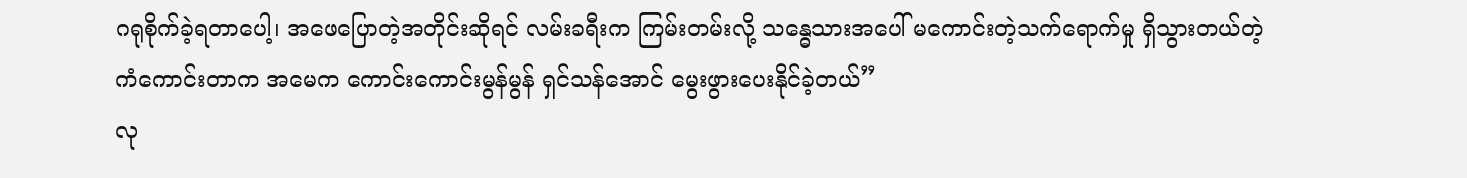ဂရုစိုက်ခဲ့ရတာပေါ့၊ အဖေပြောတဲ့အတိုင်းဆိုရင် လမ်းခရီးက ကြမ်းတမ်းလို့ သန္ဓေသားအပေါ် မကောင်းတဲ့သက်ရောက်မှု ရှိသွားတယ်တဲ့ ကံကောင်းတာက အမေက ကောင်းကောင်းမွန်မွန် ရှင်သန်အောင် မွေးဖွားပေးနိုင်ခဲ့တယ်”
လု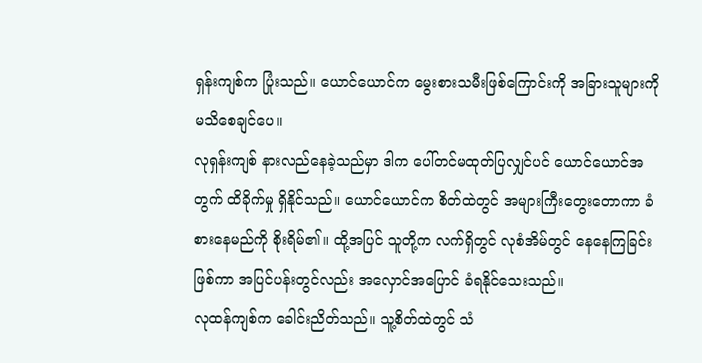ရှန်းကျစ်က ပြုံးသည်။ ယောင်ယောင်က မွေးစားသမီးဖြစ်ကြောင်းကို အခြားသူများကို မသိစေချင်ပေ။
လုရှန်းကျစ် နားလည်နေခဲ့သည်မှာ ဒါက ပေါ်တင်မထုတ်ပြလျှင်ပင် ယောင်ယောင်အတွက် ထိခိုက်မှု ရှိနိုင်သည်။ ယောင်ယောင်က စိတ်ထဲတွင် အများကြီးတွေးတောကာ ခံစားနေမည်ကို စိုးရိမ်၏။ ထို့အပြင် သူတို့က လက်ရှိတွင် လုစံအိမ်တွင် နေနေကြခြင်းဖြစ်ကာ အပြင်ပန်းတွင်လည်း အလှောင်အပြောင် ခံရနိုင်သေးသည်။
လုထန်ကျစ်က ခေါင်းညိတ်သည်။ သူ့စိတ်ထဲတွင် သံ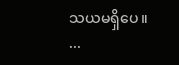သယမရှိပေ။
...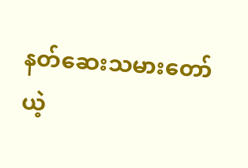နတ်ဆေးသမားတော် ယဲ့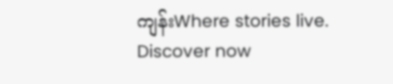ကျန်းWhere stories live. Discover now